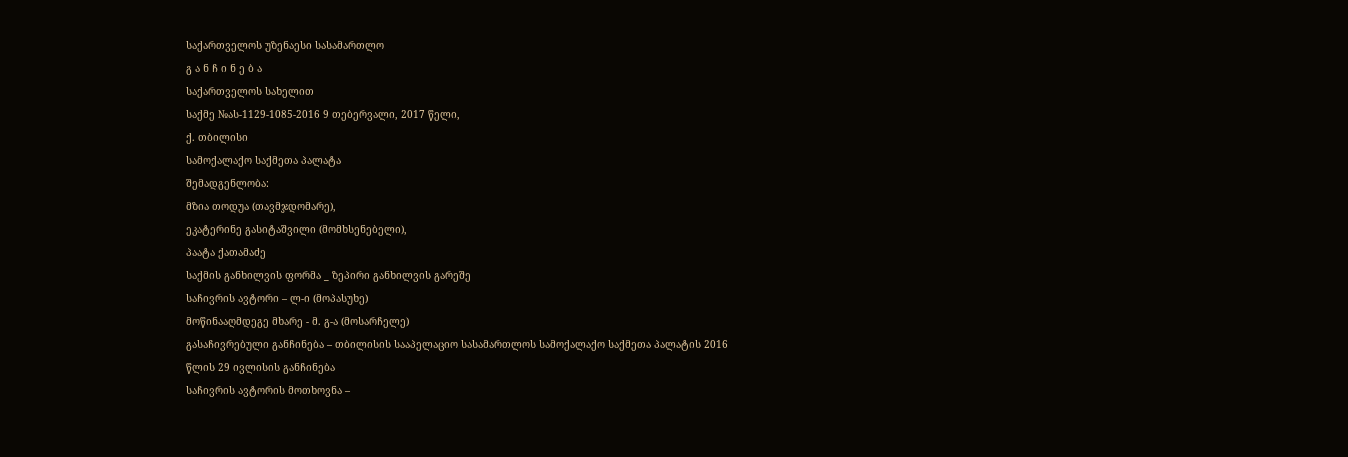საქართველოს უზენაესი სასამართლო
გ ა ნ ჩ ი ნ ე ბ ა
საქართველოს სახელით
საქმე №ას-1129-1085-2016 9 თებერვალი, 2017 წელი,
ქ. თბილისი
სამოქალაქო საქმეთა პალატა
შემადგენლობა:
მზია თოდუა (თავმჯდომარე),
ეკატერინე გასიტაშვილი (მომხსენებელი),
პაატა ქათამაძე
საქმის განხილვის ფორმა _ ზეპირი განხილვის გარეშე
საჩივრის ავტორი – ლ-ი (მოპასუხე)
მოწინააღმდეგე მხარე - მ. გ-ა (მოსარჩელე)
გასაჩივრებული განჩინება – თბილისის სააპელაციო სასამართლოს სამოქალაქო საქმეთა პალატის 2016 წლის 29 ივლისის განჩინება
საჩივრის ავტორის მოთხოვნა –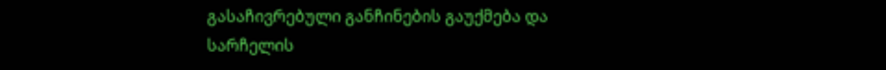გასაჩივრებული განჩინების გაუქმება და სარჩელის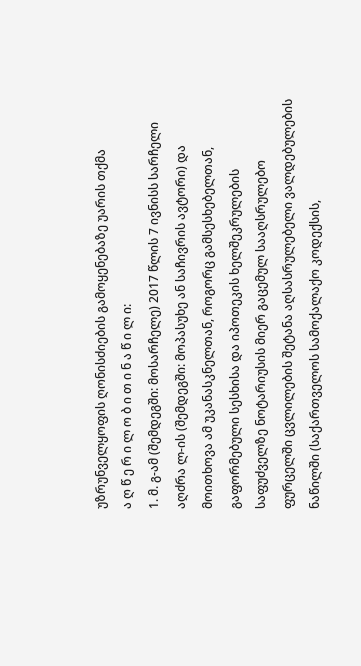უზრუნველყოფის ღონისძიების გამოყენებაზე უარის თქმა
ა ღ წ ე რ ი ლ ო ბ ი თ ი ნ ა წ ი ლ ი:
1. მ. გ-ამ (შემდეგში: მოსარჩელე) 2017 წლის 7 ივნისს სარჩელი აღძრა ლ-ის (შემდეგში: მოპასუხე ან საჩივრის ავტორი) და მოითხოვა ამ უკანასკნელთან, როგორც გამსესხებელთან, გაფორმებული სესხისა და იპოთეკის ხელშეკრულების საფუძველზე ნოტარიუსის მიერ გაცემულ სააღსრულებო ფურცელში ცვლილების შეტანა აღსასრულებელი ვალდებულების ნაწილში (საქართველოს სამოქალაქო კოდექსის,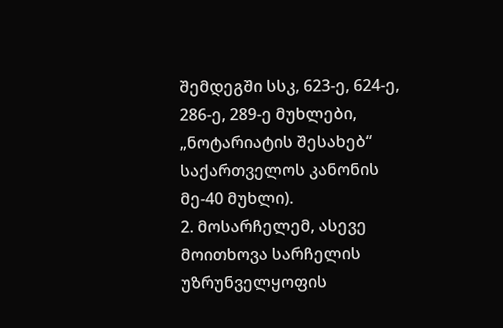შემდეგში სსკ, 623-ე, 624-ე, 286-ე, 289-ე მუხლები, „ნოტარიატის შესახებ“ საქართველოს კანონის მე-40 მუხლი).
2. მოსარჩელემ, ასევე მოითხოვა სარჩელის უზრუნველყოფის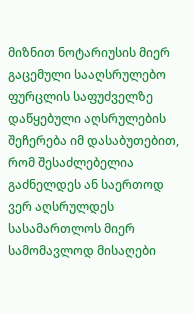მიზნით ნოტარიუსის მიერ გაცემული სააღსრულებო ფურცლის საფუძველზე დაწყებული აღსრულების შეჩერება იმ დასაბუთებით, რომ შესაძლებელია გაძნელდეს ან საერთოდ ვერ აღსრულდეს სასამართლოს მიერ სამომავლოდ მისაღები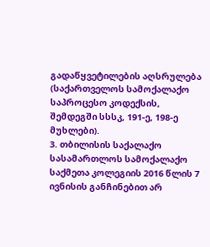გადაწყვეტილების აღსრულება (საქართველოს სამოქალაქო საპროცესო კოდექსის, შემდეგში სსსკ, 191-ე, 198-ე მუხლები).
3. თბილისის საქალაქო სასამართლოს სამოქალაქო საქმეთა კოლეგიის 2016 წლის 7 ივნისის განჩინებით არ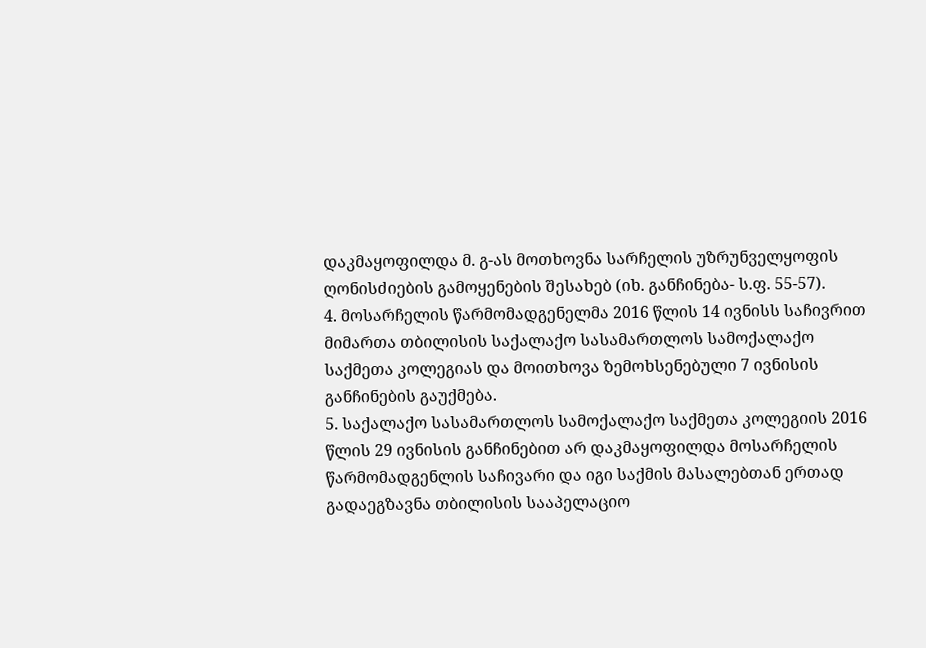დაკმაყოფილდა მ. გ-ას მოთხოვნა სარჩელის უზრუნველყოფის ღონისძიების გამოყენების შესახებ (იხ. განჩინება- ს.ფ. 55-57).
4. მოსარჩელის წარმომადგენელმა 2016 წლის 14 ივნისს საჩივრით მიმართა თბილისის საქალაქო სასამართლოს სამოქალაქო საქმეთა კოლეგიას და მოითხოვა ზემოხსენებული 7 ივნისის განჩინების გაუქმება.
5. საქალაქო სასამართლოს სამოქალაქო საქმეთა კოლეგიის 2016 წლის 29 ივნისის განჩინებით არ დაკმაყოფილდა მოსარჩელის წარმომადგენლის საჩივარი და იგი საქმის მასალებთან ერთად გადაეგზავნა თბილისის სააპელაციო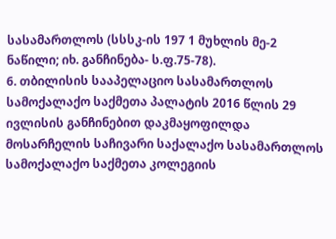სასამართლოს (სსსკ-ის 197 1 მუხლის მე-2 ნაწილი; იხ. განჩინება- ს.ფ.75-78).
6. თბილისის სააპელაციო სასამართლოს სამოქალაქო საქმეთა პალატის 2016 წლის 29 ივლისის განჩინებით დაკმაყოფილდა მოსარჩელის საჩივარი საქალაქო სასამართლოს სამოქალაქო საქმეთა კოლეგიის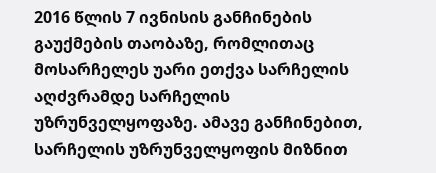2016 წლის 7 ივნისის განჩინების გაუქმების თაობაზე, რომლითაც მოსარჩელეს უარი ეთქვა სარჩელის აღძვრამდე სარჩელის უზრუნველყოფაზე. ამავე განჩინებით, სარჩელის უზრუნველყოფის მიზნით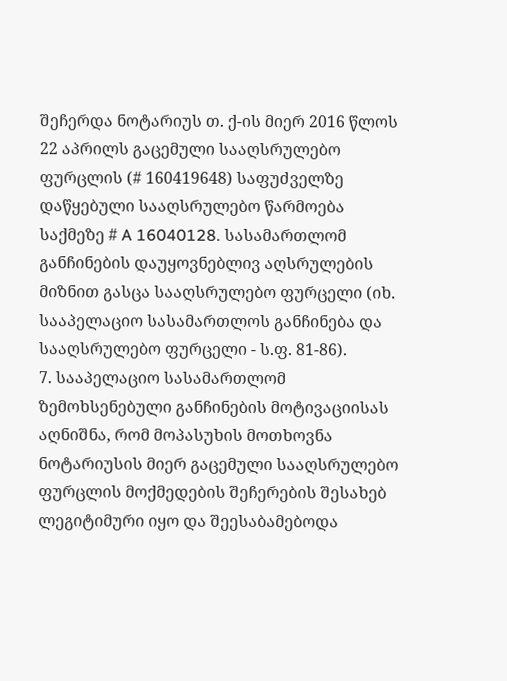შეჩერდა ნოტარიუს თ. ქ-ის მიერ 2016 წლოს 22 აპრილს გაცემული სააღსრულებო ფურცლის (# 160419648) საფუძველზე დაწყებული სააღსრულებო წარმოება საქმეზე # A 16040128. სასამართლომ განჩინების დაუყოვნებლივ აღსრულების მიზნით გასცა სააღსრულებო ფურცელი (იხ. სააპელაციო სასამართლოს განჩინება და სააღსრულებო ფურცელი - ს.ფ. 81-86).
7. სააპელაციო სასამართლომ ზემოხსენებული განჩინების მოტივაციისას აღნიშნა, რომ მოპასუხის მოთხოვნა ნოტარიუსის მიერ გაცემული სააღსრულებო ფურცლის მოქმედების შეჩერების შესახებ ლეგიტიმური იყო და შეესაბამებოდა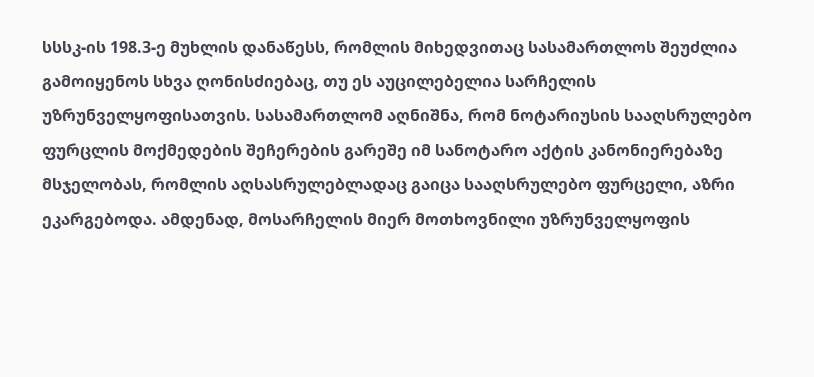სსსკ-ის 198.3-ე მუხლის დანაწესს, რომლის მიხედვითაც სასამართლოს შეუძლია გამოიყენოს სხვა ღონისძიებაც, თუ ეს აუცილებელია სარჩელის უზრუნველყოფისათვის. სასამართლომ აღნიშნა, რომ ნოტარიუსის სააღსრულებო ფურცლის მოქმედების შეჩერების გარეშე იმ სანოტარო აქტის კანონიერებაზე მსჯელობას, რომლის აღსასრულებლადაც გაიცა სააღსრულებო ფურცელი, აზრი ეკარგებოდა. ამდენად, მოსარჩელის მიერ მოთხოვნილი უზრუნველყოფის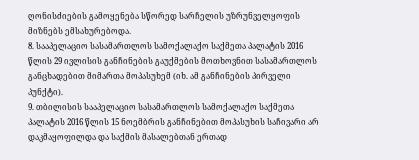ღონისძიების გამოყენება სწორედ სარჩელის უზრუნველყოფის მიზნებს ემსახურებოდა.
8. სააპელაციო სასამართლოს სამოქალაქო საქმეთა პალატის 2016 წლის 29 ივლისის განჩინების გაუქმების მოთხოვნით სასამართლოს განცხადებით მიმართა მოპასუხემ (იხ. ამ განჩინების პირველი პუნქტი).
9. თბილისის სააპელაციო სასამართლოს სამოქალაქო საქმეთა პალატის 2016 წლის 15 ნოემბრის განჩინებით მოპასუხის საჩივარი არ დაკმაყოფილდა და საქმის მასალებთან ერთად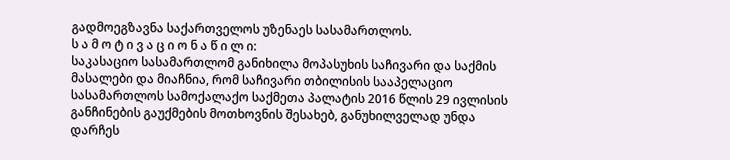გადმოეგზავნა საქართველოს უზენაეს სასამართლოს.
ს ა მ ო ტ ი ვ ა ც ი ო ნ ა წ ი ლ ი:
საკასაციო სასამართლომ განიხილა მოპასუხის საჩივარი და საქმის მასალები და მიაჩნია, რომ საჩივარი თბილისის სააპელაციო სასამართლოს სამოქალაქო საქმეთა პალატის 2016 წლის 29 ივლისის განჩინების გაუქმების მოთხოვნის შესახებ, განუხილველად უნდა დარჩეს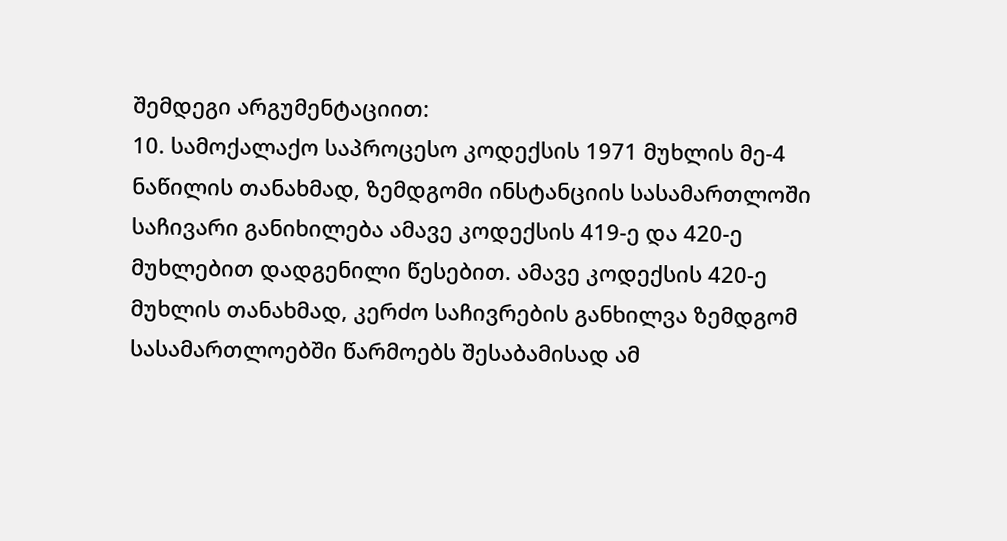შემდეგი არგუმენტაციით:
10. სამოქალაქო საპროცესო კოდექსის 1971 მუხლის მე-4 ნაწილის თანახმად, ზემდგომი ინსტანციის სასამართლოში საჩივარი განიხილება ამავე კოდექსის 419-ე და 420-ე მუხლებით დადგენილი წესებით. ამავე კოდექსის 420-ე მუხლის თანახმად, კერძო საჩივრების განხილვა ზემდგომ სასამართლოებში წარმოებს შესაბამისად ამ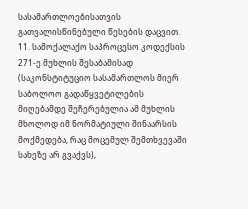სასამართლოებისათვის გათვალისწინებული წესების დაცვით.
11. სამოქალაქო საპროცესო კოდექსის 271-ე მუხლის შესაბამისად (საკონსტიტუციო სასამართლოს მიერ საბოლოო გადაწყვეტილების მიღებამდე შეჩერებულია ამ მუხლის მხოლოდ იმ ნორმატიული შინაარსის მოქმედება, რაც მოცემულ შემთხვევაში სახეზე არ გვაქვს),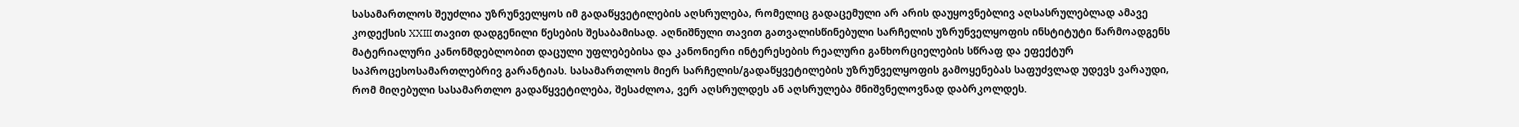სასამართლოს შეუძლია უზრუნველყოს იმ გადაწყვეტილების აღსრულება, რომელიც გადაცემული არ არის დაუყოვნებლივ აღსასრულებლად ამავე კოდექსის XXIII თავით დადგენილი წესების შესაბამისად. აღნიშნული თავით გათვალისწინებული სარჩელის უზრუნველყოფის ინსტიტუტი წარმოადგენს მატერიალური კანონმდებლობით დაცული უფლებებისა და კანონიერი ინტერესების რეალური განხორციელების სწრაფ და ეფექტურ საპროცესოსამართლებრივ გარანტიას. სასამართლოს მიერ სარჩელის/გადაწყვეტილების უზრუნველყოფის გამოყენებას საფუძვლად უდევს ვარაუდი, რომ მიღებული სასამართლო გადაწყვეტილება, შესაძლოა, ვერ აღსრულდეს ან აღსრულება მნიშვნელოვნად დაბრკოლდეს.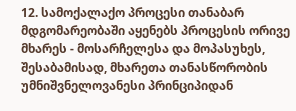12. სამოქალაქო პროცესი თანაბარ მდგომარეობაში აყენებს პროცესის ორივე მხარეს - მოსარჩელესა და მოპასუხეს, შესაბამისად, მხარეთა თანასწორობის უმნიშვნელოვანესი პრინციპიდან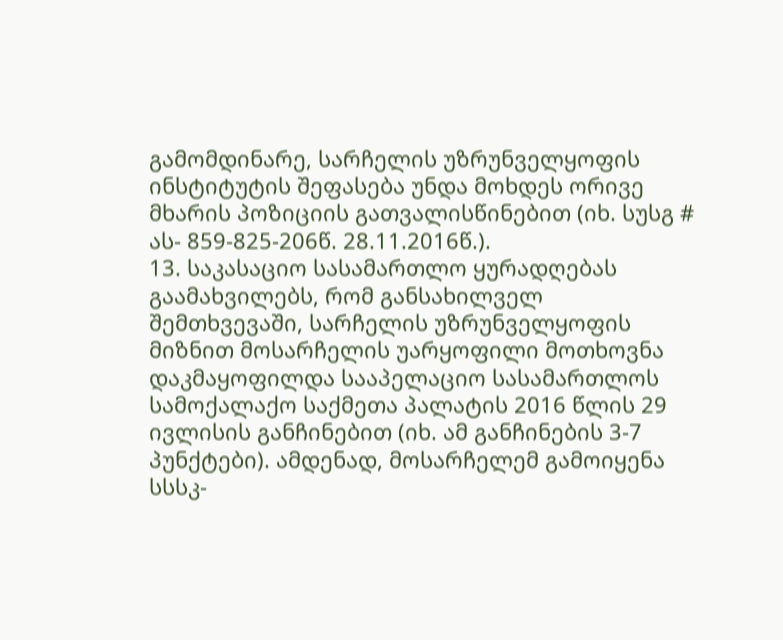გამომდინარე, სარჩელის უზრუნველყოფის ინსტიტუტის შეფასება უნდა მოხდეს ორივე მხარის პოზიციის გათვალისწინებით (იხ. სუსგ # ას- 859-825-206წ. 28.11.2016წ.).
13. საკასაციო სასამართლო ყურადღებას გაამახვილებს, რომ განსახილველ შემთხვევაში, სარჩელის უზრუნველყოფის მიზნით მოსარჩელის უარყოფილი მოთხოვნა დაკმაყოფილდა სააპელაციო სასამართლოს სამოქალაქო საქმეთა პალატის 2016 წლის 29 ივლისის განჩინებით (იხ. ამ განჩინების 3-7 პუნქტები). ამდენად, მოსარჩელემ გამოიყენა სსსკ-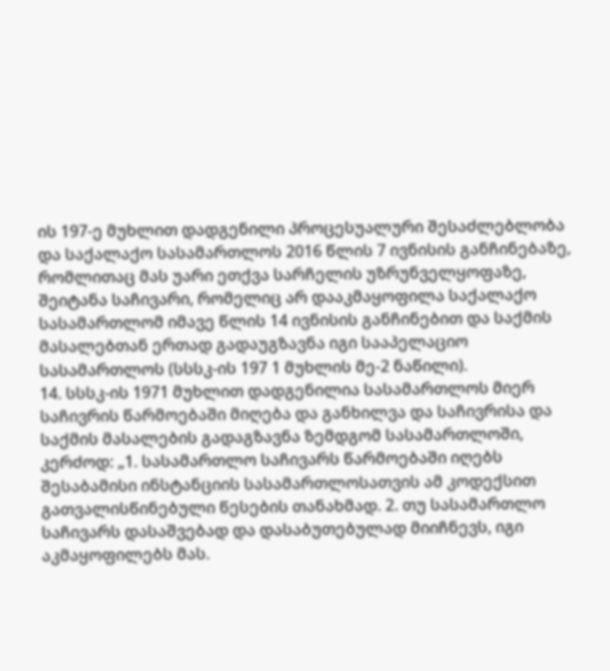ის 197-ე მუხლით დადგენილი პროცესუალური შესაძლებლობა და საქალაქო სასამართლოს 2016 წლის 7 ივნისის განჩინებაზე, რომლითაც მას უარი ეთქვა სარჩელის უზრუნველყოფაზე, შეიტანა საჩივარი, რომელიც არ დააკმაყოფილა საქალაქო სასამართლომ იმავე წლის 14 ივნისის განჩინებით და საქმის მასალებთან ერთად გადაუგზავნა იგი სააპელაციო სასამართლოს (სსსკ-ის 197 1 მუხლის მე-2 ნაწილი).
14. სსსკ-ის 1971 მუხლით დადგენილია სასამართლოს მიერ საჩივრის წარმოებაში მიღება და განხილვა და საჩივრისა და საქმის მასალების გადაგზავნა ზემდგომ სასამართლოში, კერძოდ: „1. სასამართლო საჩივარს წარმოებაში იღებს შესაბამისი ინსტანციის სასამართლოსათვის ამ კოდექსით გათვალისწინებული წესების თანახმად. 2. თუ სასამართლო საჩივარს დასაშვებად და დასაბუთებულად მიიჩნევს, იგი აკმაყოფილებს მას.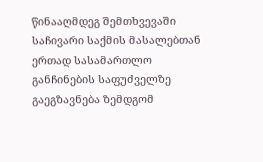წინააღმდეგ შემთხვევაში საჩივარი საქმის მასალებთან ერთად სასამართლო განჩინების საფუძველზე გაეგზავნება ზემდგომ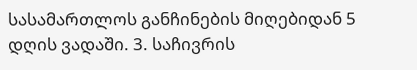სასამართლოს განჩინების მიღებიდან 5 დღის ვადაში. 3. საჩივრის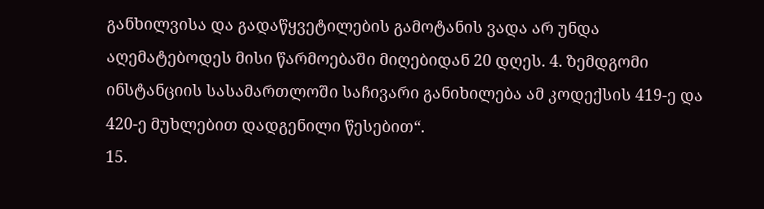განხილვისა და გადაწყვეტილების გამოტანის ვადა არ უნდა აღემატებოდეს მისი წარმოებაში მიღებიდან 20 დღეს. 4. ზემდგომი ინსტანციის სასამართლოში საჩივარი განიხილება ამ კოდექსის 419-ე და 420-ე მუხლებით დადგენილი წესებით“.
15.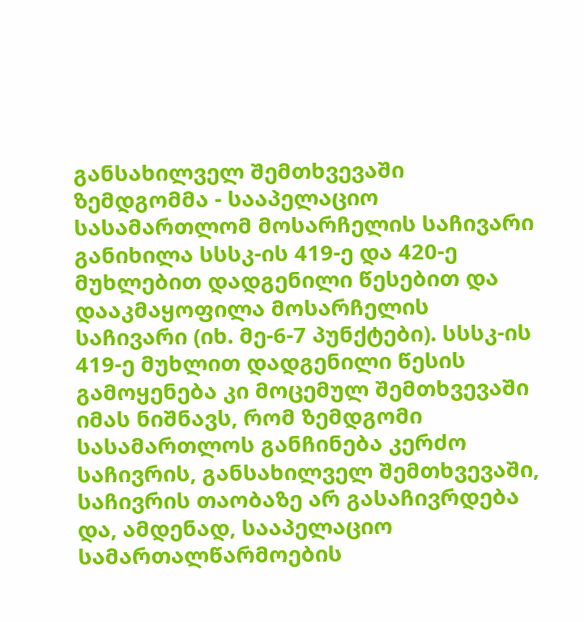განსახილველ შემთხვევაში ზემდგომმა - სააპელაციო სასამართლომ მოსარჩელის საჩივარი განიხილა სსსკ-ის 419-ე და 420-ე მუხლებით დადგენილი წესებით და დააკმაყოფილა მოსარჩელის საჩივარი (იხ. მე-6-7 პუნქტები). სსსკ-ის 419-ე მუხლით დადგენილი წესის გამოყენება კი მოცემულ შემთხვევაში იმას ნიშნავს, რომ ზემდგომი სასამართლოს განჩინება კერძო საჩივრის, განსახილველ შემთხვევაში, საჩივრის თაობაზე არ გასაჩივრდება და, ამდენად, სააპელაციო სამართალწარმოების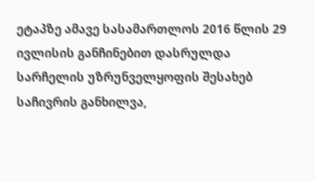ეტაპზე ამავე სასამართლოს 2016 წლის 29 ივლისის განჩინებით დასრულდა სარჩელის უზრუნველყოფის შესახებ საჩივრის განხილვა,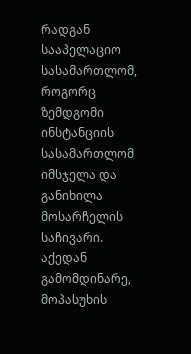რადგან სააპელაციო სასამართლომ, როგორც ზემდგომი ინსტანციის სასამართლომ იმსჯელა და განიხილა მოსარჩელის საჩივარი. აქედან გამომდინარე, მოპასუხის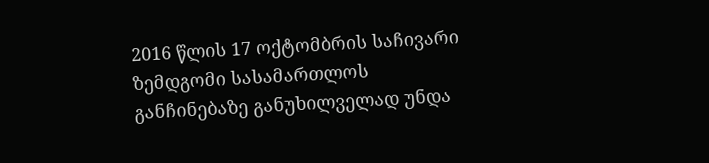2016 წლის 17 ოქტომბრის საჩივარი ზემდგომი სასამართლოს განჩინებაზე განუხილველად უნდა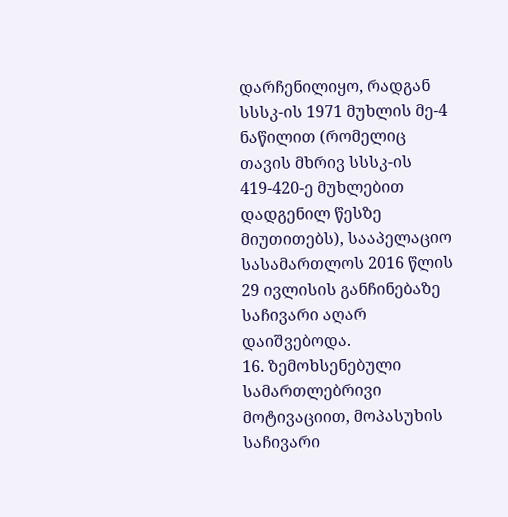დარჩენილიყო, რადგან სსსკ-ის 1971 მუხლის მე-4 ნაწილით (რომელიც თავის მხრივ სსსკ-ის 419-420-ე მუხლებით დადგენილ წესზე მიუთითებს), სააპელაციო სასამართლოს 2016 წლის 29 ივლისის განჩინებაზე საჩივარი აღარ დაიშვებოდა.
16. ზემოხსენებული სამართლებრივი მოტივაციით, მოპასუხის საჩივარი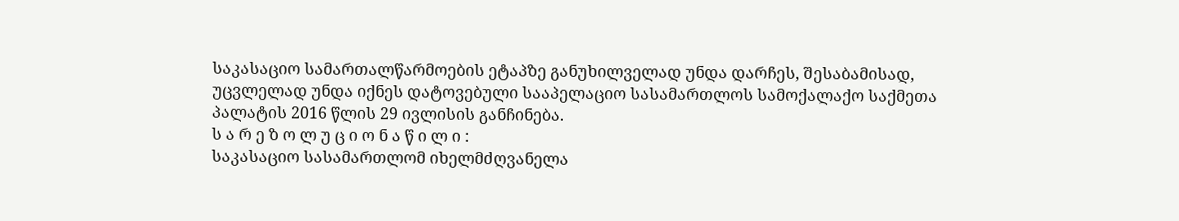საკასაციო სამართალწარმოების ეტაპზე განუხილველად უნდა დარჩეს, შესაბამისად, უცვლელად უნდა იქნეს დატოვებული სააპელაციო სასამართლოს სამოქალაქო საქმეთა პალატის 2016 წლის 29 ივლისის განჩინება.
ს ა რ ე ზ ო ლ უ ც ი ო ნ ა წ ი ლ ი :
საკასაციო სასამართლომ იხელმძღვანელა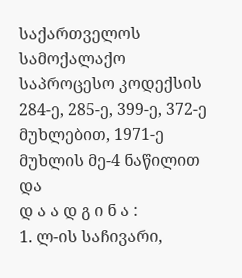საქართველოს სამოქალაქო საპროცესო კოდექსის 284-ე, 285-ე, 399-ე, 372-ე მუხლებით, 1971-ე მუხლის მე-4 ნაწილით და
დ ა ა დ გ ი ნ ა :
1. ლ-ის საჩივარი,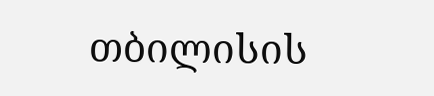თბილისის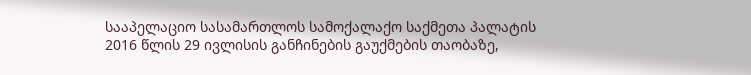სააპელაციო სასამართლოს სამოქალაქო საქმეთა პალატის 2016 წლის 29 ივლისის განჩინების გაუქმების თაობაზე,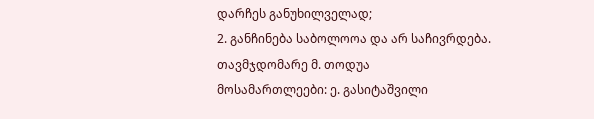დარჩეს განუხილველად;
2. განჩინება საბოლოოა და არ საჩივრდება.
თავმჯდომარე მ. თოდუა
მოსამართლეები: ე. გასიტაშვილი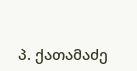პ. ქათამაძე